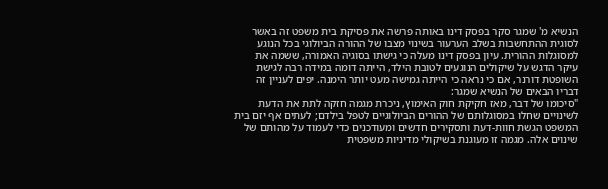הנשיא מ' שמגר סקר בפסק דינו באותה פרשה את פסיקת בית משפט זה באשר לסוגית ההתחשבות בשלב הערעור בשינוי מצבו של ההורה הביולוגי בכל הנוגע למסוגלות ההורית. עיון בפסק דינו מעלה כי גישתו בסוגיה האמורה, ששמה את עיקר הדגש על שיקולים הנוגעים לטובת הילד, הייתה דומה במידה רבה לגישת השופטת דורנר, אם כי נראה כי הייתה גמישה מעט יותר הימנה. יפים לעניין זה דבריו הבאים של הנשיא שמגר:
"סיכומו של דבר, מאז חקיקת חוק האימוץ, ניכרת מגמה חזקה לתת את הדעת לשינויים שחלו במסוגלותם של ההורים הביולוגיים לטפל בילדם; לעתים אף יזם בית המשפט הגשת חוות-דעת ותסקירים חדשים ומעודכנים כדי לעמוד על מהותם של שינוים אלה. מגמה זו מעוגנת בשיקולי מדיניות משפטית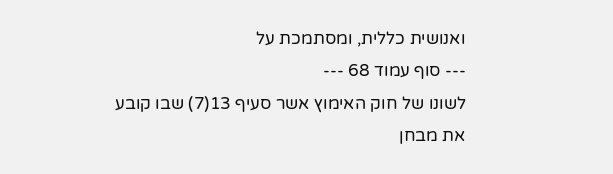ואנושית כללית, ומסתמכת על
--- סוף עמוד 68 ---
לשונו של חוק האימוץ אשר סעיף 13(7) שבו קובע את מבחן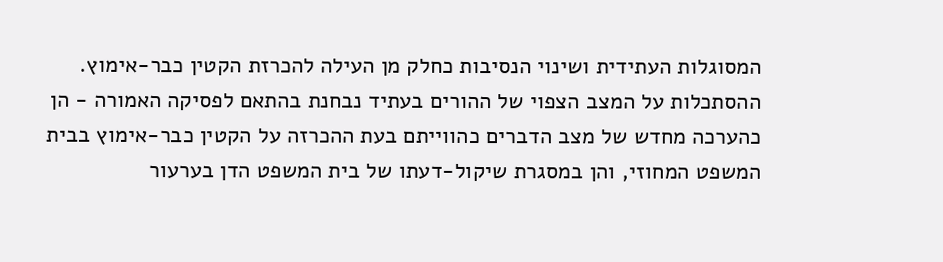המסוגלות העתידית ושינוי הנסיבות כחלק מן העילה להכרזת הקטין כבר-אימוץ. ההסתכלות על המצב הצפוי של ההורים בעתיד נבחנת בהתאם לפסיקה האמורה - הן כהערכה מחדש של מצב הדברים כהווייתם בעת ההכרזה על הקטין כבר-אימוץ בבית המשפט המחוזי, והן במסגרת שיקול-דעתו של בית המשפט הדן בערעור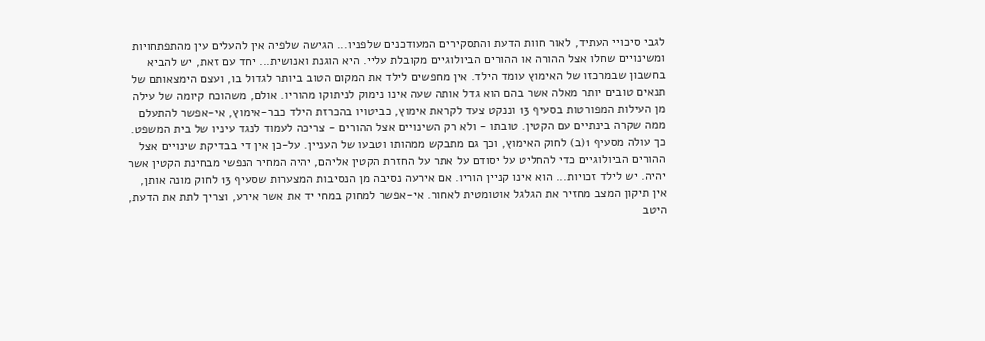לגבי סיכויי העתיד, לאור חוות הדעת והתסקירים המעודכנים שלפניו... הגישה שלפיה אין להעלים עין מהתפתחויות ומשינויים שחלו אצל ההורה או ההורים הביולוגיים מקובלת עליי. היא הוגנת ואנושית... יחד עם זאת, יש להביא בחשבון שבמרכזו של האימוץ עומד הילד. אין מחפשים לילד את המקום הטוב ביותר לגדול בו, ועצם הימצאותם של תנאים טובים יותר מאלה אשר בהם הוא גדל אותה שעה אינו נימוק לניתוקו מהוריו. אולם, משהוכח קיומה של עילה מן העילות המפורטות בסעיף 13 וננקט צעד לקראת אימוץ, כביטויו בהכרזת הילד כבר-אימוץ, אי-אפשר להתעלם ממה שקרה בינתיים עם הקטין. טובתו - ולא רק השינויים אצל ההורים - צריכה לעמוד לנגד עיניו של בית המשפט. כך עולה מסעיף 1(ב) לחוק האימוץ, וכך גם מתבקש ממהותו וטבעו של העניין. על-כן אין די בבדיקת שינויים אצל ההורים הביולוגיים כדי להחליט על יסודם על אתר על החזרת הקטין אליהם, יהיה המחיר הנפשי מבחינת הקטין אשר יהיה. יש לילד זכויות... הוא אינו קניין הוריו. אם אירעה נסיבה מן הנסיבות המצערות שסעיף 13 לחוק מונה אותן, אין תיקון המצב מחזיר את הגלגל אוטומטית לאחור. אי-אפשר למחוק במחי יד את אשר אירע, וצריך לתת את הדעת, היטב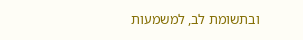ובתשומת לב, למשמעות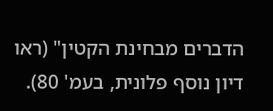הדברים מבחינת הקטין" (ראו דיון נוסף פלונית, בעמ' 80).